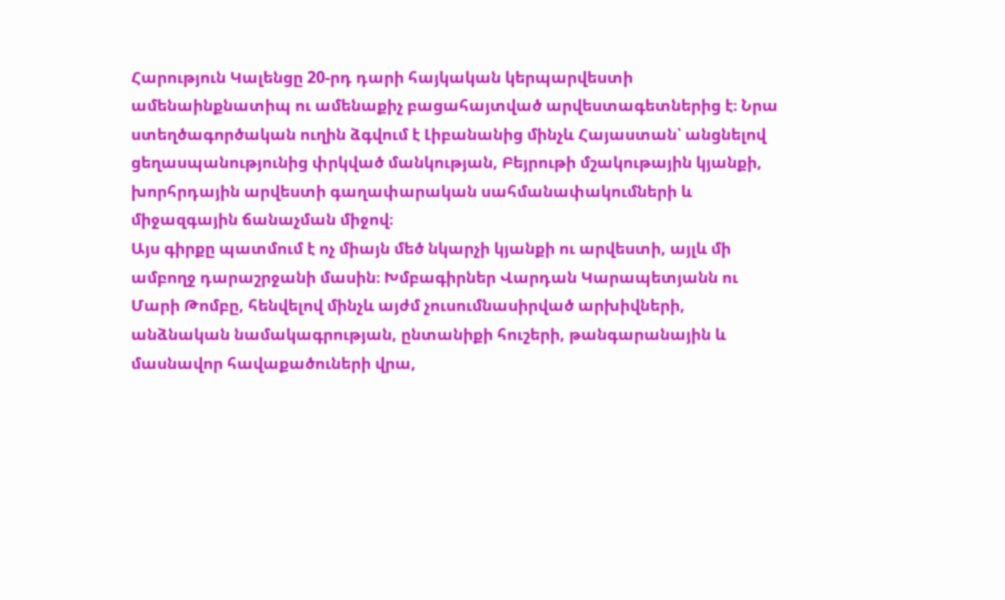Հարություն Կալենցը 20-րդ դարի հայկական կերպարվեստի ամենաինքնատիպ ու ամենաքիչ բացահայտված արվեստագետներից է։ Նրա ստեղծագործական ուղին ձգվում է Լիբանանից մինչև Հայաստան՝ անցնելով ցեղասպանությունից փրկված մանկության, Բեյրութի մշակութային կյանքի, խորհրդային արվեստի գաղափարական սահմանափակումների և միջազգային ճանաչման միջով։
Այս գիրքը պատմում է ոչ միայն մեծ նկարչի կյանքի ու արվեստի, այլև մի ամբողջ դարաշրջանի մասին։ Խմբագիրներ Վարդան Կարապետյանն ու Մարի Թոմբը, հենվելով մինչև այժմ չուսումնասիրված արխիվների, անձնական նամակագրության, ընտանիքի հուշերի, թանգարանային և մասնավոր հավաքածուների վրա,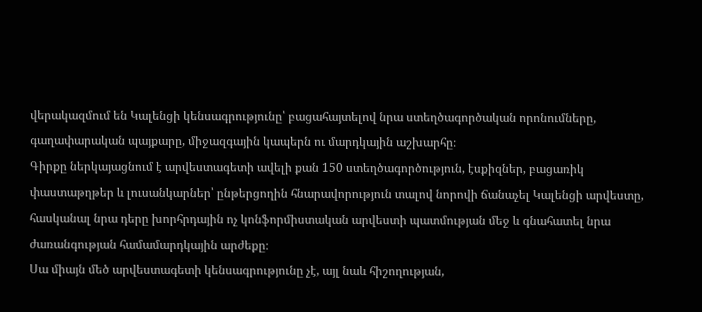վերակազմում են Կալենցի կենսագրությունը՝ բացահայտելով նրա ստեղծագործական որոնումները, գաղափարական պայքարը, միջազգային կապերն ու մարդկային աշխարհը։
Գիրքը ներկայացնում է արվեստագետի ավելի քան 150 ստեղծագործություն, էսքիզներ, բացառիկ փաստաթղթեր և լուսանկարներ՝ ընթերցողին հնարավորություն տալով նորովի ճանաչել Կալենցի արվեստը, հասկանալ նրա դերը խորհրդային ոչ կոնֆորմիստական արվեստի պատմության մեջ և գնահատել նրա ժառանգության համամարդկային արժեքը։
Սա միայն մեծ արվեստագետի կենսագրությունը չէ, այլ նաև հիշողության,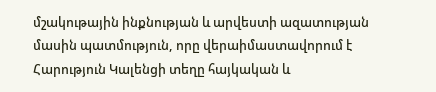մշակութային ինքնության և արվեստի ազատության մասին պատմություն, որը վերաիմաստավորում է Հարություն Կալենցի տեղը հայկական և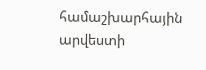համաշխարհային արվեստի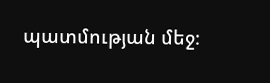պատմության մեջ։